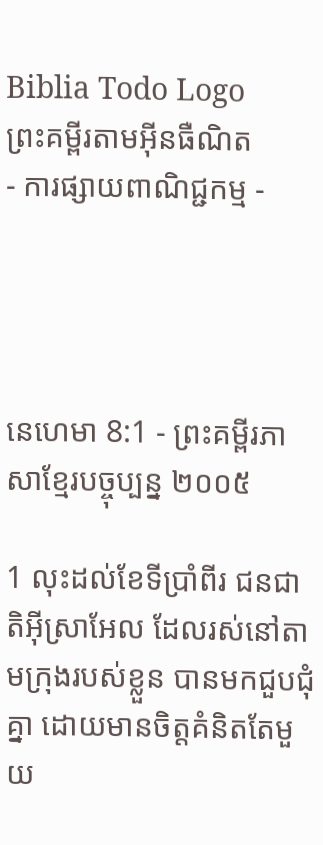Biblia Todo Logo
ព្រះគម្ពីរតាមអ៊ីនធឺណិត
- ការផ្សាយពាណិជ្ជកម្ម -




នេហេមា 8:1 - ព្រះគម្ពីរភាសាខ្មែរបច្ចុប្បន្ន ២០០៥

1 លុះដល់ខែទីប្រាំ‌ពីរ ជន‌ជាតិអ៊ីស្រា‌អែល ដែលរស់នៅតាមក្រុងរបស់ខ្លួន បានមកជួប‌ជុំគ្នា ដោយមានចិត្តគំនិតតែមួយ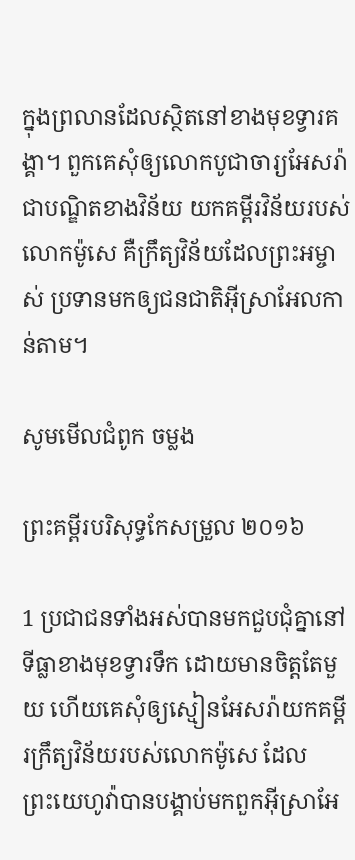ក្នុងព្រលានដែលស្ថិតនៅខាងមុខទ្វារគង្គា។ ពួកគេសុំឲ្យលោកបូជា‌ចារ្យអែសរ៉ា ជាបណ្ឌិតខាងវិន័យ យកគម្ពីរ‌វិន័យរបស់លោកម៉ូសេ គឺក្រឹត្យ‌វិន័យដែលព្រះ‌អម្ចាស់ ប្រទានមកឲ្យជន‌ជាតិអ៊ីស្រា‌អែលកាន់តាម។

សូមមើលជំពូក ចម្លង

ព្រះគម្ពីរបរិសុទ្ធកែសម្រួល ២០១៦

1 ប្រជា‌ជនទាំងអស់បានមកជួបជុំគ្នានៅទីធ្លាខាងមុខទ្វារទឹក ដោយមានចិត្តតែមួយ ហើយគេសុំឲ្យស្មៀនអែសរ៉ាយកគម្ពីរក្រឹត្យ‌វិន័យរបស់លោកម៉ូសេ ដែលព្រះ‌យេហូវ៉ាបានបង្គាប់មកពួកអ៊ីស្រា‌អែ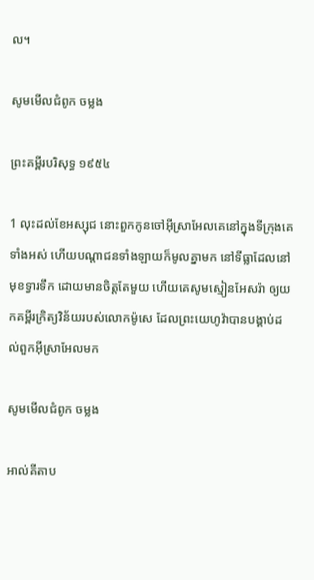ល។

សូមមើលជំពូក ចម្លង

ព្រះគម្ពីរបរិសុទ្ធ ១៩៥៤

1 លុះដល់ខែអស្សុជ នោះពួកកូនចៅអ៊ីស្រាអែលគេនៅក្នុងទីក្រុងគេទាំងអស់ ហើយបណ្តាជនទាំង‌ឡាយក៏មូលគ្នាមក នៅទី‌ធ្លាដែលនៅមុខទ្វារទឹក ដោយមានចិត្តតែមួយ ហើយគេសូមស្មៀនអែសរ៉ា ឲ្យយកគម្ពីរក្រិត្យ‌វិន័យរបស់លោកម៉ូសេ ដែលព្រះ‌យេហូវ៉ាបានបង្គាប់ដល់ពួកអ៊ីស្រាអែលមក

សូមមើលជំពូក ចម្លង

អាល់គីតាប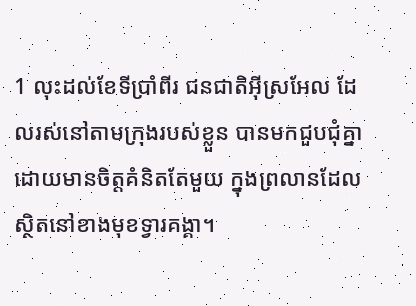1 លុះដល់ខែទីប្រាំ‌ពីរ ជន‌ជាតិអ៊ីស្រ‌អែល ដែលរស់នៅតាមក្រុងរបស់ខ្លួន បានមកជួប‌ជុំគ្នា ដោយមានចិត្តគំនិតតែមួយ ក្នុងព្រលានដែលស្ថិតនៅខាងមុខទ្វារគង្គា។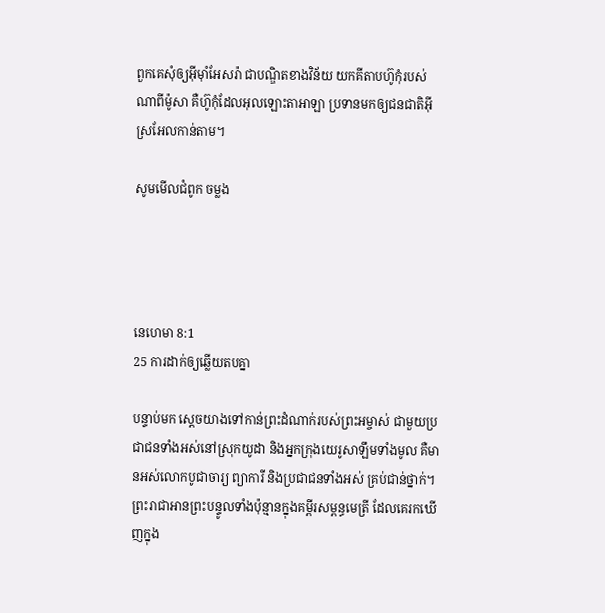ពួកគេសុំឲ្យអ៊ីមុាំអែសរ៉ា ជាបណ្ឌិតខាងវិន័យ យកគីតាប‌ហ៊ូកុំរបស់ណាពីម៉ូសា គឺហ៊ូកុំដែលអុលឡោះ‌តាអាឡា ប្រទានមកឲ្យជន‌ជាតិអ៊ីស្រ‌អែលកាន់តាម។

សូមមើលជំពូក ចម្លង




នេហេមា 8:1
25 ការដាក់ឲ្យឆ្លើយតបគ្នា

បន្ទាប់មក ស្ដេចយាងទៅកាន់ព្រះ‌ដំណាក់របស់ព្រះ‌អម្ចាស់ ជាមួយប្រជា‌ជនទាំងអស់នៅស្រុកយូដា និងអ្នកក្រុងយេរូ‌សាឡឹមទាំងមូល គឺមានអស់លោកបូជា‌ចារ្យ ព្យាការី និងប្រជា‌ជនទាំងអស់ គ្រប់ជាន់ថ្នាក់។ ព្រះ‌រាជាអានព្រះ‌បន្ទូលទាំងប៉ុន្មានក្នុងគម្ពីរសម្ពន្ធ‌មេត្រី ដែលគេរកឃើញក្នុង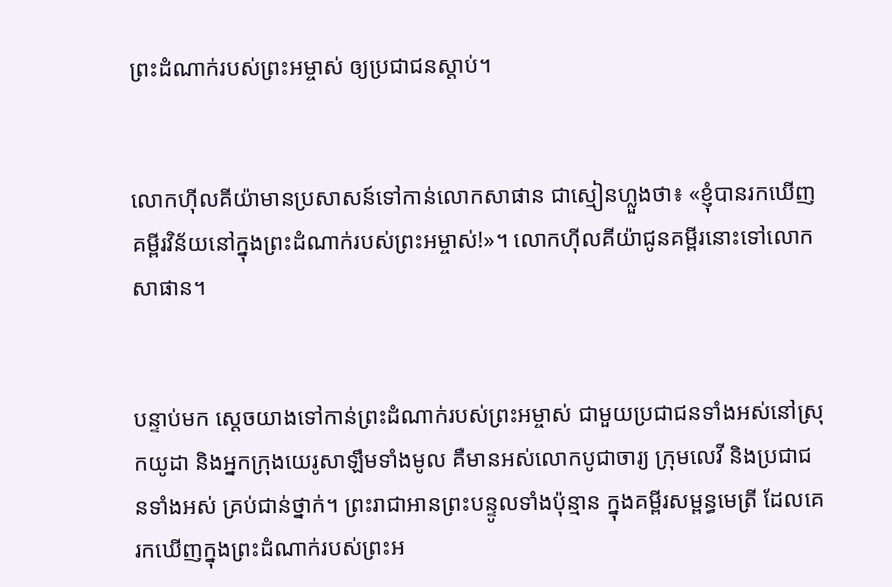ព្រះ‌ដំណាក់របស់ព្រះ‌អម្ចាស់ ឲ្យប្រជា‌ជនស្ដាប់។


លោកហ៊ីល‌គីយ៉ាមានប្រសាសន៍ទៅកាន់លោកសាផាន ជាស្មៀនហ្លួងថា៖ «ខ្ញុំបានរកឃើញគម្ពីរ‌វិន័យនៅក្នុងព្រះ‌ដំណាក់របស់ព្រះ‌អម្ចាស់!»។ លោកហ៊ីល‌គីយ៉ាជូនគម្ពីរនោះទៅលោកសាផាន។


បន្ទាប់មក ស្ដេចយាងទៅកាន់ព្រះ‌ដំណាក់របស់ព្រះ‌អម្ចាស់ ជាមួយប្រជា‌ជនទាំងអស់នៅស្រុកយូដា និងអ្នកក្រុងយេរូ‌សាឡឹមទាំងមូល គឺមានអស់លោកបូជា‌ចារ្យ ក្រុមលេវី និងប្រជា‌ជនទាំងអស់ គ្រប់ជាន់ថ្នាក់។ ព្រះ‌រាជាអានព្រះ‌បន្ទូលទាំងប៉ុន្មាន ក្នុងគម្ពីរសម្ពន្ធ‌មេត្រី ដែលគេរកឃើញក្នុងព្រះ‌ដំណាក់របស់ព្រះ‌អ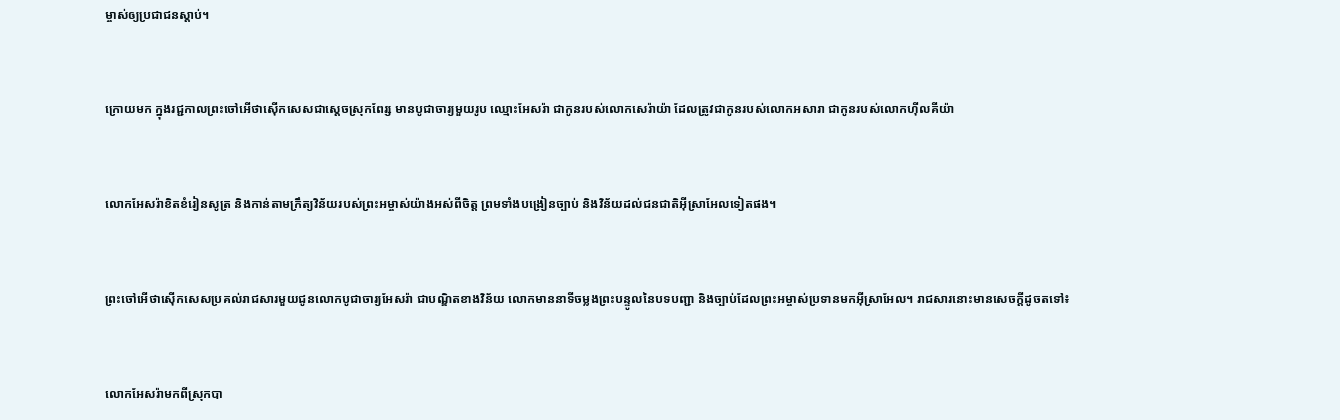ម្ចាស់ឲ្យប្រជា‌ជនស្ដាប់។


ក្រោយមក ក្នុងរជ្ជ‌កាលព្រះចៅអើថា‌ស៊ើកសេសជាស្ដេចស្រុកពែរ្ស មានបូជា‌ចារ្យមួយរូប ឈ្មោះអែសរ៉ា ជាកូនរបស់លោកសេរ៉ាយ៉ា ដែលត្រូវជាកូនរបស់លោកអសា‌រា ជាកូនរបស់លោកហ៊ីល‌គីយ៉ា


លោកអែសរ៉ាខិត‌ខំរៀនសូត្រ និងកាន់តាមក្រឹត្យ‌វិន័យរបស់ព្រះ‌អម្ចាស់យ៉ាងអស់ពីចិត្ត ព្រមទាំងបង្រៀនច្បាប់ និងវិន័យដល់ជន‌ជាតិអ៊ីស្រា‌អែលទៀតផង។


ព្រះចៅអើថា‌ស៊ើកសេសប្រគល់រាជ‌សារមួយជូនលោកបូជា‌ចារ្យអែសរ៉ា ជាបណ្ឌិតខាងវិន័យ លោកមាននាទីចម្លងព្រះ‌បន្ទូលនៃបទ‌បញ្ជា និងច្បាប់ដែលព្រះ‌អម្ចាស់ប្រទានមកអ៊ីស្រា‌អែល។ រាជ‌សារនោះមានសេចក្ដីដូចតទៅ៖


លោកអែសរ៉ាមកពីស្រុកបា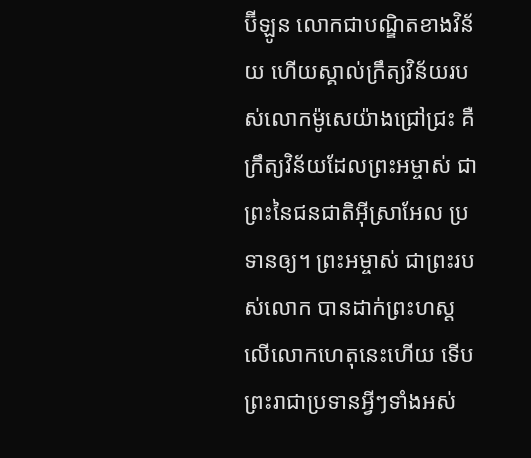ប៊ី‌ឡូន លោកជាបណ្ឌិតខាងវិន័យ ហើយស្គាល់ក្រឹត្យ‌វិន័យរបស់លោកម៉ូសេយ៉ាងជ្រៅជ្រះ គឺក្រឹត្យ‌វិន័យដែលព្រះ‌អម្ចាស់ ជាព្រះនៃជន‌ជាតិអ៊ីស្រា‌អែល ប្រទានឲ្យ។ ព្រះ‌អម្ចាស់ ជាព្រះរបស់លោក បានដាក់ព្រះ‌ហស្ដលើលោកហេតុនេះហើយ ទើបព្រះ‌រាជាប្រទានអ្វីៗទាំងអស់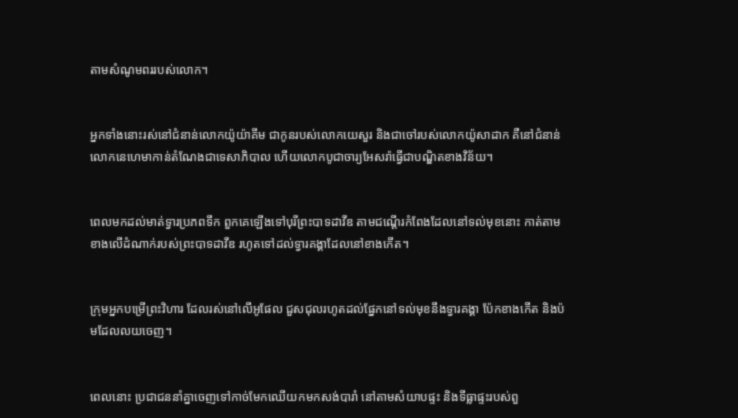តាមសំណូមពររបស់លោក។


អ្នកទាំងនោះរស់នៅជំនាន់លោកយ៉ូយ៉ា‌គីម ជាកូនរបស់លោកយេសួរ និងជាចៅរបស់លោកយ៉ូសា‌ដាក គឺនៅជំនាន់លោកនេហេមាកាន់តំណែងជាទេសា‌ភិបាល ហើយលោកបូជា‌ចារ្យអែសរ៉ាធ្វើជាបណ្ឌិតខាងវិន័យ។


ពេលមកដល់មាត់ទ្វារប្រភពទឹក ពួកគេឡើងទៅបុរីព្រះ‌បាទដាវីឌ តាមជណ្ដើរកំពែងដែលនៅទល់មុខនោះ កាត់តាមខាងលើដំណាក់របស់ព្រះ‌បាទដាវីឌ រហូតទៅដល់ទ្វារគង្គាដែលនៅខាងកើត។


ក្រុមអ្នកបម្រើព្រះ‌វិហារ ដែលរស់នៅលើអូផែល ជួស‌ជុលរហូតដល់ផ្នែកនៅទល់មុខនឹងទ្វារគង្គា ប៉ែកខាងកើត និងប៉មដែលលយចេញ។


ពេលនោះ ប្រជា‌ជននាំគ្នាចេញទៅកាច់មែកឈើយកមកសង់បារាំ នៅតាមសំយាបផ្ទះ និងទីធ្លាផ្ទះរបស់ពួ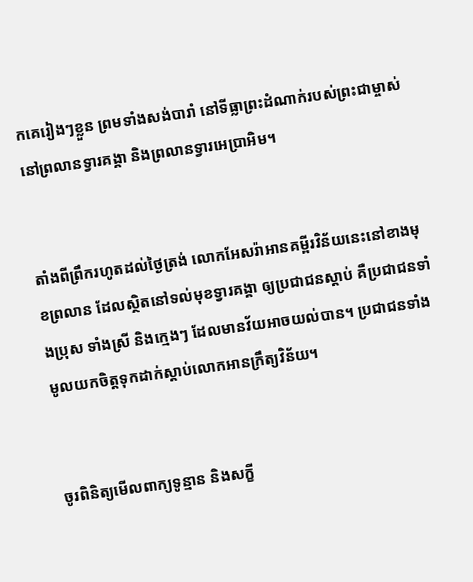កគេរៀងៗខ្លួន ព្រមទាំងសង់បារាំ នៅទីធ្លាព្រះ‌ដំណាក់របស់ព្រះ‌ជាម្ចាស់នៅព្រលានទ្វារគង្គា និងព្រលានទ្វារអេប្រា‌អិម។


តាំងពីព្រឹករហូតដល់ថ្ងៃត្រង់ លោកអែសរ៉ាអានគម្ពីរ‌វិន័យនេះនៅខាងមុខព្រលាន ដែលស្ថិតនៅទល់មុខទ្វារគង្គា ឲ្យប្រជា‌ជនស្ដាប់ គឺប្រជា‌ជនទាំងប្រុស ទាំងស្រី និងក្មេងៗ ដែលមានវ័យអាចយល់បាន។ ប្រជា‌ជនទាំងមូលយកចិត្តទុកដាក់ស្ដាប់លោកអានក្រឹត្យ‌វិន័យ។


ចូរពិនិត្យមើលពាក្យទូន្មាន និងសក្ខី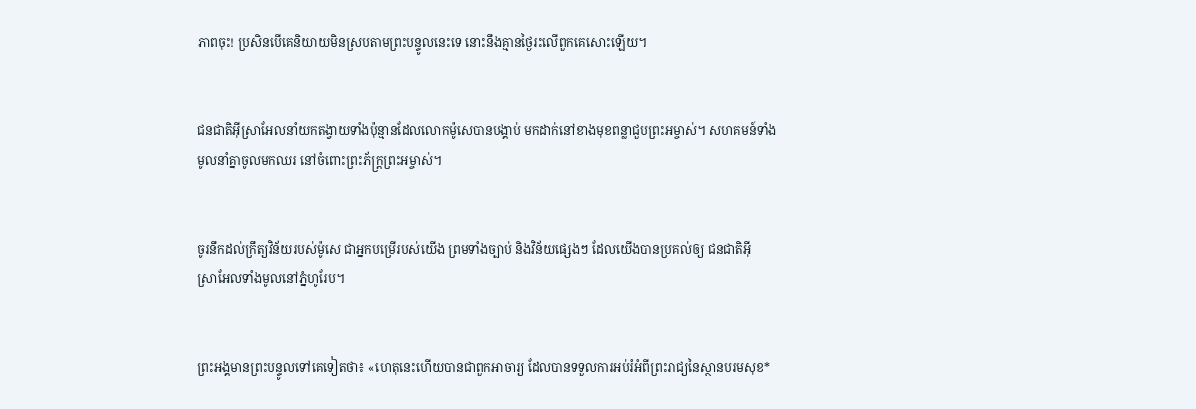ភាពចុះ! ប្រសិនបើគេនិយាយមិនស្របតាមព្រះ‌បន្ទូលនេះទេ នោះនឹងគ្មានថ្ងៃរះលើពួកគេសោះឡើយ។


ជន‌ជាតិអ៊ីស្រា‌អែលនាំយកតង្វាយទាំងប៉ុន្មានដែលលោកម៉ូសេបានបង្គាប់ មកដាក់នៅខាងមុខពន្លាជួបព្រះ‌អម្ចាស់។ សហគមន៍ទាំងមូលនាំគ្នាចូលមកឈរ នៅចំពោះព្រះ‌ភ័ក្ត្រព្រះ‌អម្ចាស់។


ចូរនឹកដល់ក្រឹត្យ‌វិន័យរបស់ម៉ូសេ ជាអ្នកបម្រើរបស់យើង ព្រមទាំងច្បាប់ និងវិន័យផ្សេងៗ ដែលយើងបានប្រគល់ឲ្យ ជន‌ជាតិអ៊ីស្រា‌អែលទាំងមូលនៅភ្នំហូរែប។


ព្រះអង្គមានព្រះ‌បន្ទូលទៅគេទៀតថា៖ «ហេតុនេះហើយបានជាពួកអាចារ្យ ដែលបានទទួលការអប់រំអំពីព្រះ‌រាជ្យនៃស្ថានបរម‌សុខ*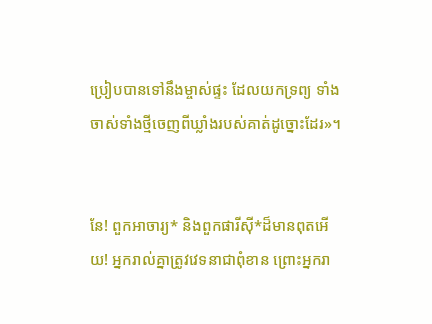ប្រៀបបានទៅនឹងម្ចាស់ផ្ទះ ដែលយកទ្រព្យ ទាំងចាស់ទាំងថ្មីចេញពីឃ្លាំងរបស់គាត់ដូច្នោះដែរ»។


នែ! ពួកអាចារ្យ* និងពួកផារីស៊ី*ដ៏មានពុតអើយ! អ្នករាល់គ្នាត្រូវវេទនាជាពុំ‌ខាន ព្រោះអ្នករា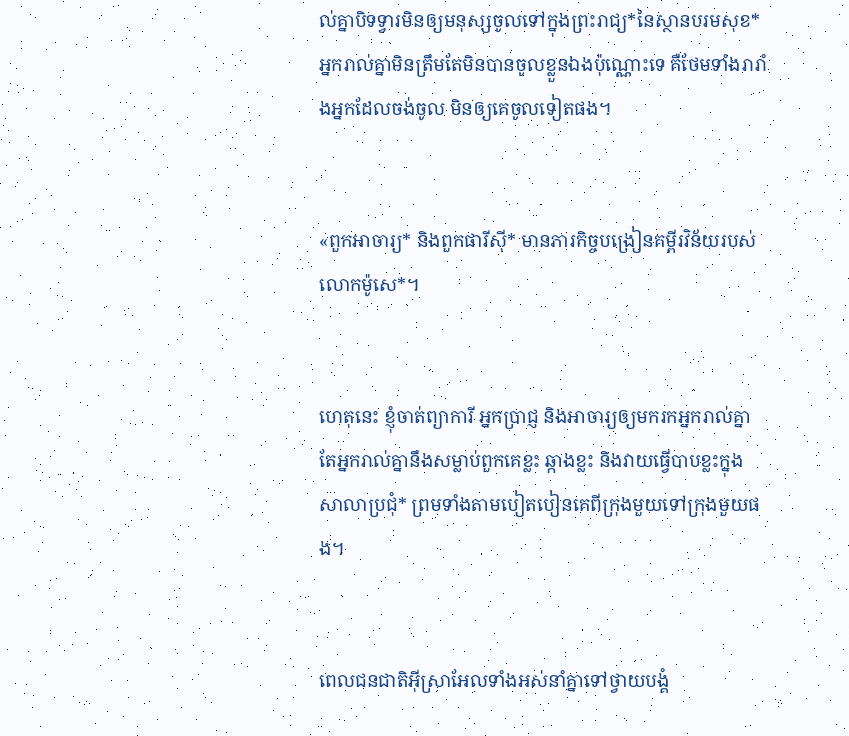ល់គ្នាបិទទ្វារមិនឲ្យមនុស្សចូលទៅក្នុងព្រះ‌រាជ្យ*នៃស្ថានបរម‌សុខ* អ្នករាល់គ្នាមិនត្រឹមតែមិនបានចូលខ្លួនឯងប៉ុណ្ណោះទេ គឺថែមទាំងរារាំងអ្នកដែលចង់ចូល មិនឲ្យគេចូលទៀតផង។


«ពួកអាចារ្យ* និងពួកផារីស៊ី* មានភារ‌កិច្ចបង្រៀនគម្ពីរ‌វិន័យរបស់លោកម៉ូសេ*។


ហេតុនេះ ខ្ញុំចាត់ព្យាការី អ្នកប្រាជ្ញ និងអាចារ្យឲ្យមករកអ្នករាល់គ្នា តែអ្នករាល់គ្នានឹងសម្លាប់ពួកគេខ្លះ ឆ្កាងខ្លះ និងវាយធ្វើបាបខ្លះក្នុងសាលាប្រជុំ* ព្រមទាំងតាមបៀត‌បៀនគេពីក្រុងមួយទៅក្រុងមួយផង។


ពេលជន‌ជាតិអ៊ីស្រា‌អែលទាំងអស់នាំគ្នាទៅថ្វាយ‌បង្គំ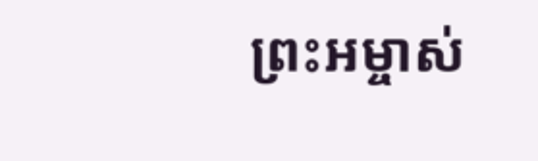ព្រះ‌អម្ចាស់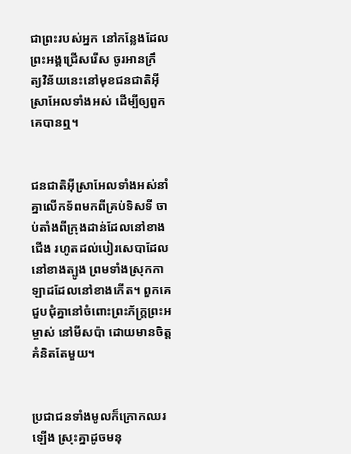ជាព្រះរបស់អ្នក នៅកន្លែងដែលព្រះអង្គជ្រើសរើស ចូរអានក្រឹត្យ‌វិន័យនេះនៅមុខជន‌ជាតិអ៊ីស្រា‌អែលទាំងអស់ ដើម្បីឲ្យពួកគេបានឮ។


ជន‌ជាតិអ៊ីស្រា‌អែលទាំងអស់នាំគ្នាលើកទ័ពមកពីគ្រប់ទិស‌ទី ចាប់តាំងពីក្រុងដាន់ដែលនៅខាងជើង រហូតដល់បៀរ‌សេ‌បាដែលនៅខាងត្បូង ព្រមទាំងស្រុកកាឡាដដែលនៅខាងកើត។ ពួកគេជួប‌ជុំគ្នានៅចំពោះព្រះ‌ភ័ក្ត្រព្រះ‌អម្ចាស់ នៅមីស‌ប៉ា ដោយមានចិត្តគំនិតតែមួយ។


ប្រជា‌ជនទាំងមូលក៏ក្រោកឈរឡើង ស្រុះគ្នាដូចមនុ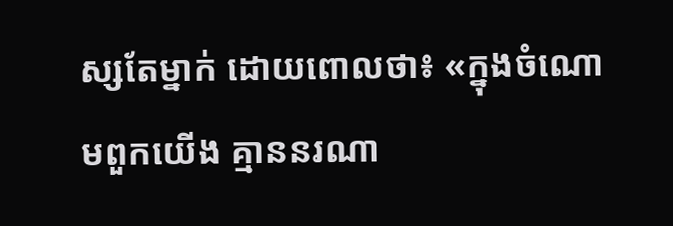ស្សតែម្នាក់ ដោយពោលថា៖ «ក្នុងចំណោមពួកយើង គ្មាននរណា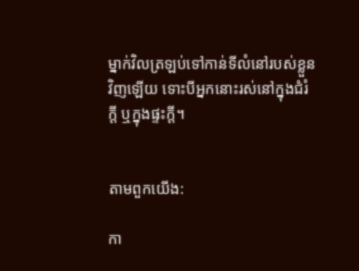ម្នាក់វិលត្រឡប់ទៅកាន់ទីលំ‌នៅរបស់ខ្លួនវិញឡើយ ទោះបីអ្នកនោះរស់នៅក្នុងជំរំក្ដី ឬក្នុងផ្ទះក្ដី។


តាមពួកយើង:

កា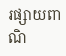រផ្សាយពាណិ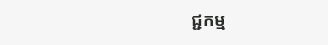ជ្ជកម្ម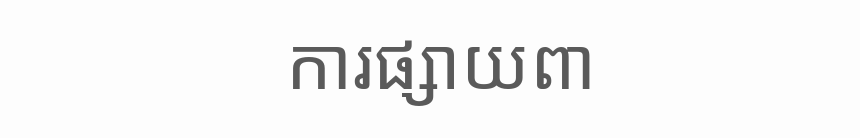ការផ្សាយពា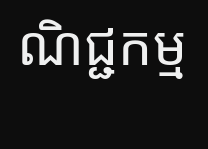ណិជ្ជកម្ម